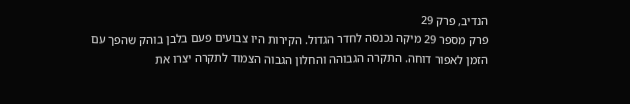הנדיב, פרק 29
פרק מספר 29 מיקה נכנסה לחדר הגדול. הקירות היו צבועים פעם בלבן בוהק שהפך עם הזמן לאפור דוחה. התקרה הגבוהה והחלון הגבוה הצמוד לתקרה יצרו את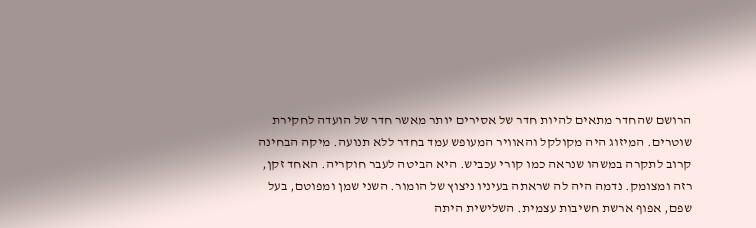הרושם שהחדר מתאים להיות חדר של אסירים יותר מאשר חדר של הועדה לחקירת שוטרים. המיזוג היה מקולקל והאוויר המעופש עמד בחדר ללא תנועה. מיקה הבחינה קרוב לתקרה במשהו שנראה כמו קורי עכביש. היא הביטה לעבר חוקריה. האחד זקן, רזה ומצומק. נדמה היה לה שראתה בעיניו ניצוץ של הומור. השני שמן ומפוטם, בעל שפם, אפוף ארשת חשיבות עצמית. השלישית היתה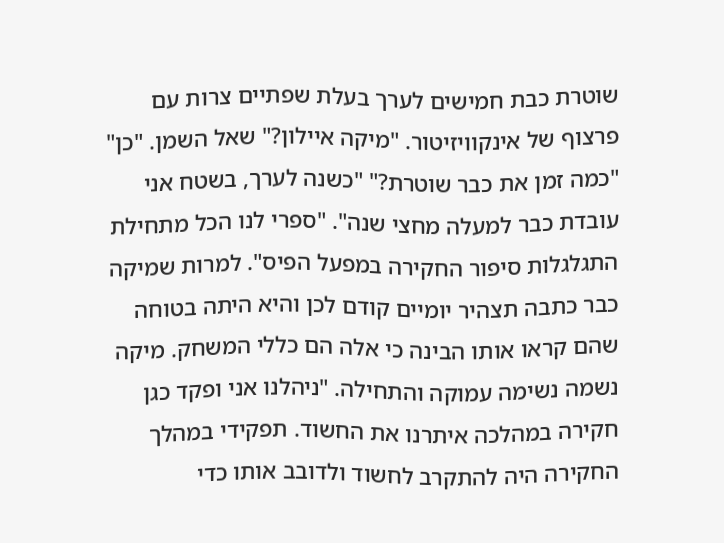שוטרת כבת חמישים לערך בעלת שפתיים צרות עם פרצוף של אינקוויזיטור. "מיקה איילון?" שאל השמן. "כן" "כמה זמן את כבר שוטרת?" "כשנה לערך, בשטח אני עובדת כבר למעלה מחצי שנה". "ספרי לנו הכל מתחילת התגלגלות סיפור החקירה במפעל הפיס". למרות שמיקה כבר כתבה תצהיר יומיים קודם לכן והיא היתה בטוחה שהם קראו אותו הבינה כי אלה הם כללי המשחק. מיקה נשמה נשימה עמוקה והתחילה. "ניהלנו אני ופקד כגן חקירה במהלכה איתרנו את החשוד. תפקידי במהלך החקירה היה להתקרב לחשוד ולדובב אותו כדי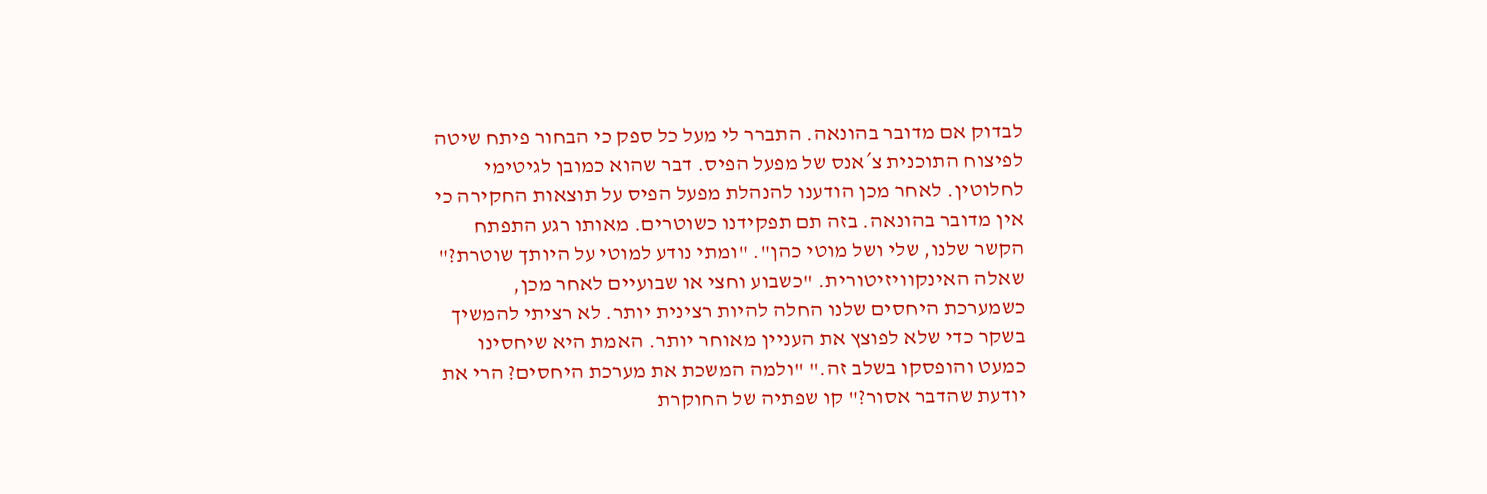לבדוק אם מדובר בהונאה. התברר לי מעל כל ספק כי הבחור פיתח שיטה לפיצוח התוכנית צ´אנס של מפעל הפיס. דבר שהוא כמובן לגיטימי לחלוטין. לאחר מכן הודענו להנהלת מפעל הפיס על תוצאות החקירה כי אין מדובר בהונאה. בזה תם תפקידנו כשוטרים. מאותו רגע התפתח הקשר שלנו, שלי ושל מוטי כהן". "ומתי נודע למוטי על היותך שוטרת?" שאלה האינקוויזיטורית. "כשבוע וחצי או שבועיים לאחר מכן, כשמערכת היחסים שלנו החלה להיות רצינית יותר. לא רציתי להמשיך בשקר כדי שלא לפוצץ את העניין מאוחר יותר. האמת היא שיחסינו כמעט והופסקו בשלב זה." "ולמה המשכת את מערכת היחסים? הרי את יודעת שהדבר אסור?" קו שפתיה של החוקרת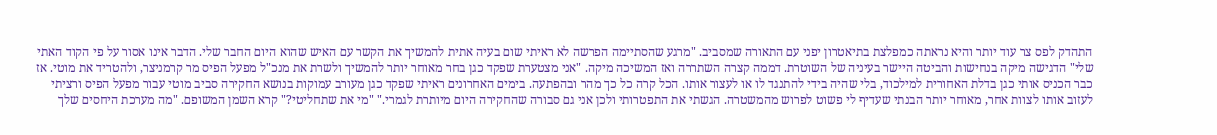התהדק לפס צר עוד יותר והיא נראתה כמפלצת בתיאטרון יפני עם התאורה שמסביב. "מרגע שהסתיימה הפרשה לא ראיתי שום בעיה אתית להמשיך את הקשר עם האיש שהוא היום החבר שלי. הדבר אינו אסור על פי הקוד האתי שלי" הדגישה מיקה בנחישות והביטה היישר בעיניה של השוטרת. דממה קצרה השתררה ואז המשיכה מיקה. "אני מצטערת שפקד כגן בחר מאוחר יותר להמשיך ולשרת את מנכ"ל מפעל הפיס מר קרמניצר, ולהטריד את מוטי. אז כבר הכניס אותי כגן בדלת האחורית למילכוד, בלי שהיה בידי להתנגד לו או לעצור אותו. הכל קרה כל כך מהר ובהפתעה. בימים האחרונים ראיתי שפקד כגן מעורב עמוקות בנושא החקירה סביב מוטי עבור מפעל הפיס ורציתי לעזוב אותו לצוות אחר, מאוחר יותר הבנתי שעדיף לי פשוט לפרוש מהמשטרה. הגשתי את התפטרותי ולכן אני גם סבורה שהחקירה היום מיותרת לגמרי." "מי את שתחליטי?" קרא השמן המשופם. "מה מערכת היחסים שלך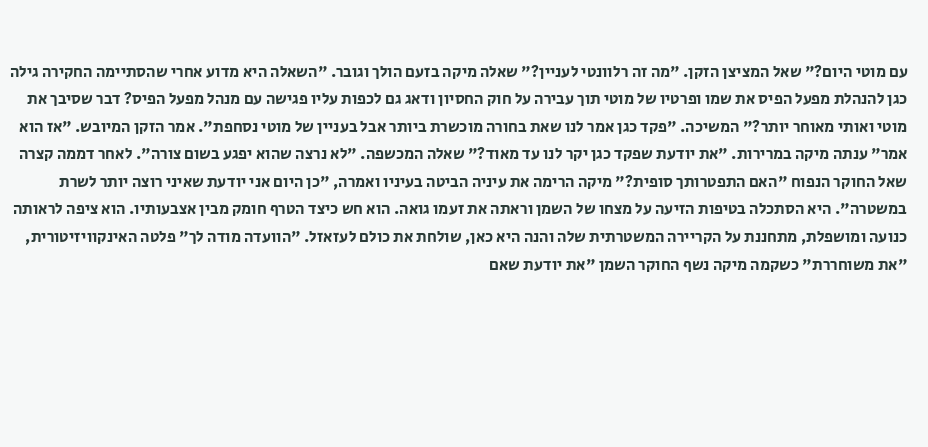עם מוטי היום?" שאל המציצן הזקן. "מה זה רלוונטי לעניין?" שאלה מיקה בזעם הולך וגובר. "השאלה היא מדוע אחרי שהסתיימה החקירה גילה כגן להנהלת מפעל הפיס את שמו ופרטיו של מוטי תוך עבירה על חוק החסיון ודאג גם לכפות עליו פגישה עם מנהל מפעל הפיס? דבר שסיבך את מוטי ואותי מאוחר יותר?" המשיכה. "פקד כגן אמר לנו שאת בחורה מוכשרת ביותר אבל בעניין של מוטי נסחפת". אמר הזקן המיובש. "אז הוא אמר" ענתה מיקה במרירות. "את יודעת שפקד כגן יקר לנו עד מאוד?" שאלה המכשפה. "לא נרצה שהוא יפגע בשום צורה". לאחר דממה קצרה שאל החוקר הנפוח "האם התפטרותך סופית?" מיקה הרימה את עיניה הביטה בעיניו ואמרה, "כן היום אני יודעת שאיני רוצה יותר לשרת במשטרה". היא הסתכלה בטיפות הזיעה על מצחו של השמן וראתה את זעמו גואה. הוא חש כיצד הטרף חומק מבין אצבעותיו. הוא ציפה לראותה כנועה ומושפלת, מתחננת על הקריירה המשטרתית שלה והנה היא כאן, שולחת את כולם לעזאזל. "הוועדה מודה לך" פלטה האינקוויזיטורית, "את משוחררת" כשקמה מיקה נשף החוקר השמן "את יודעת שאם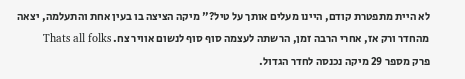לא היית מתפטרת קודם, היינו מעלים אותך על טיל?" מיקה הציצה בו בעין אחת והתעלמה, יצאה מהחדר ורק אז, אחרי הרבה זמן, הרשתה לעצמה סוף סוף לנשום אוויר צח. Thats all folks
פרק מספר 29 מיקה נכנסה לחדר הגדול.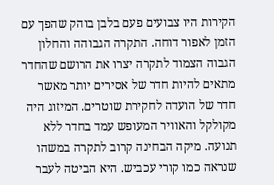הקירות היו צבועים פעם בלבן בוהק שהפך עם הזמן לאפור דוחה. התקרה הגבוהה והחלון הגבוה הצמוד לתקרה יצרו את הרושם שהחדר מתאים להיות חדר של אסירים יותר מאשר חדר של הועדה לחקירת שוטרים. המיזוג היה מקולקל והאוויר המעופש עמד בחדר ללא תנועה. מיקה הבחינה קרוב לתקרה במשהו שנראה כמו קורי עכביש. היא הביטה לעבר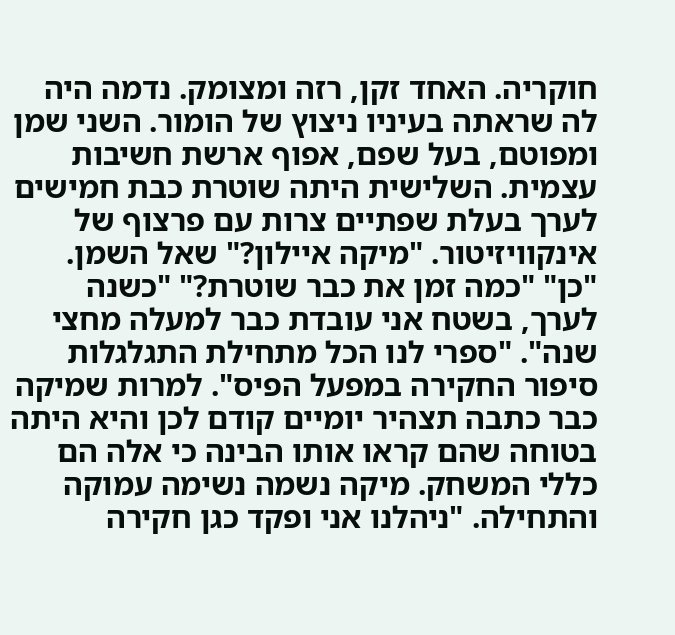חוקריה. האחד זקן, רזה ומצומק. נדמה היה לה שראתה בעיניו ניצוץ של הומור. השני שמן ומפוטם, בעל שפם, אפוף ארשת חשיבות עצמית. השלישית היתה שוטרת כבת חמישים לערך בעלת שפתיים צרות עם פרצוף של אינקוויזיטור. "מיקה איילון?" שאל השמן. "כן" "כמה זמן את כבר שוטרת?" "כשנה לערך, בשטח אני עובדת כבר למעלה מחצי שנה". "ספרי לנו הכל מתחילת התגלגלות סיפור החקירה במפעל הפיס". למרות שמיקה כבר כתבה תצהיר יומיים קודם לכן והיא היתה בטוחה שהם קראו אותו הבינה כי אלה הם כללי המשחק. מיקה נשמה נשימה עמוקה והתחילה. "ניהלנו אני ופקד כגן חקירה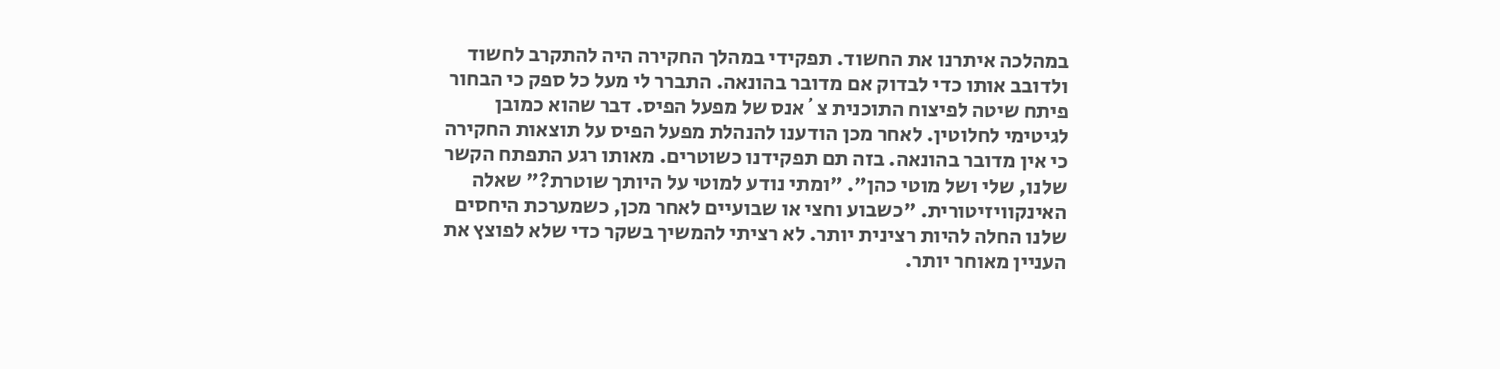במהלכה איתרנו את החשוד. תפקידי במהלך החקירה היה להתקרב לחשוד ולדובב אותו כדי לבדוק אם מדובר בהונאה. התברר לי מעל כל ספק כי הבחור פיתח שיטה לפיצוח התוכנית צ´אנס של מפעל הפיס. דבר שהוא כמובן לגיטימי לחלוטין. לאחר מכן הודענו להנהלת מפעל הפיס על תוצאות החקירה כי אין מדובר בהונאה. בזה תם תפקידנו כשוטרים. מאותו רגע התפתח הקשר שלנו, שלי ושל מוטי כהן". "ומתי נודע למוטי על היותך שוטרת?" שאלה האינקוויזיטורית. "כשבוע וחצי או שבועיים לאחר מכן, כשמערכת היחסים שלנו החלה להיות רצינית יותר. לא רציתי להמשיך בשקר כדי שלא לפוצץ את העניין מאוחר יותר.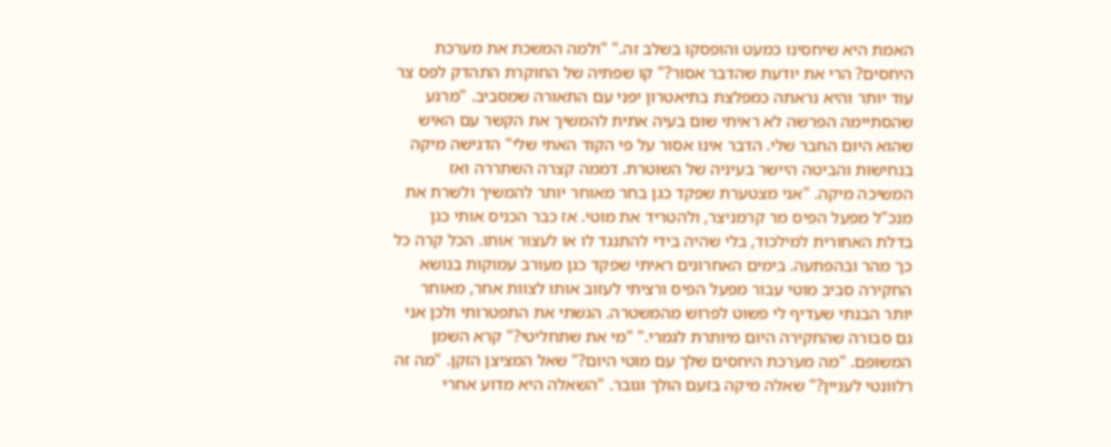האמת היא שיחסינו כמעט והופסקו בשלב זה." "ולמה המשכת את מערכת היחסים? הרי את יודעת שהדבר אסור?" קו שפתיה של החוקרת התהדק לפס צר עוד יותר והיא נראתה כמפלצת בתיאטרון יפני עם התאורה שמסביב. "מרגע שהסתיימה הפרשה לא ראיתי שום בעיה אתית להמשיך את הקשר עם האיש שהוא היום החבר שלי. הדבר אינו אסור על פי הקוד האתי שלי" הדגישה מיקה בנחישות והביטה היישר בעיניה של השוטרת. דממה קצרה השתררה ואז המשיכה מיקה. "אני מצטערת שפקד כגן בחר מאוחר יותר להמשיך ולשרת את מנכ"ל מפעל הפיס מר קרמניצר, ולהטריד את מוטי. אז כבר הכניס אותי כגן בדלת האחורית למילכוד, בלי שהיה בידי להתנגד לו או לעצור אותו. הכל קרה כל כך מהר ובהפתעה. בימים האחרונים ראיתי שפקד כגן מעורב עמוקות בנושא החקירה סביב מוטי עבור מפעל הפיס ורציתי לעזוב אותו לצוות אחר, מאוחר יותר הבנתי שעדיף לי פשוט לפרוש מהמשטרה. הגשתי את התפטרותי ולכן אני גם סבורה שהחקירה היום מיותרת לגמרי." "מי את שתחליטי?" קרא השמן המשופם. "מה מערכת היחסים שלך עם מוטי היום?" שאל המציצן הזקן. "מה זה רלוונטי לעניין?" שאלה מיקה בזעם הולך וגובר. "השאלה היא מדוע אחרי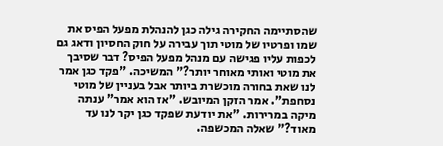שהסתיימה החקירה גילה כגן להנהלת מפעל הפיס את שמו ופרטיו של מוטי תוך עבירה על חוק החסיון ודאג גם לכפות עליו פגישה עם מנהל מפעל הפיס? דבר שסיבך את מוטי ואותי מאוחר יותר?" המשיכה. "פקד כגן אמר לנו שאת בחורה מוכשרת ביותר אבל בעניין של מוטי נסחפת". אמר הזקן המיובש. "אז הוא אמר" ענתה מיקה במרירות. "את יודעת שפקד כגן יקר לנו עד מאוד?" שאלה המכשפה.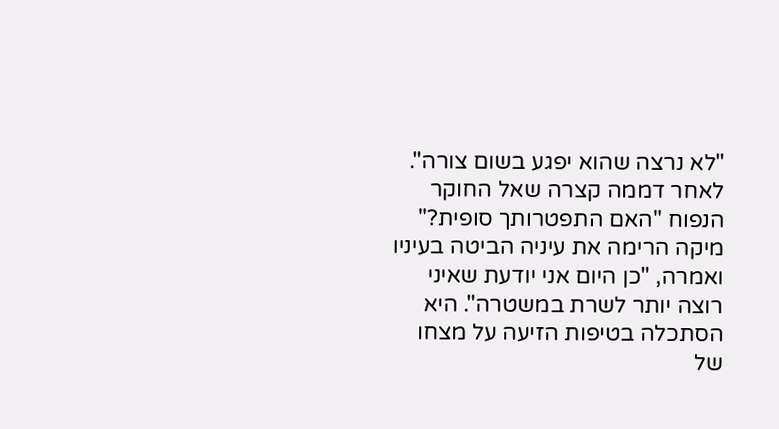"לא נרצה שהוא יפגע בשום צורה". לאחר דממה קצרה שאל החוקר הנפוח "האם התפטרותך סופית?" מיקה הרימה את עיניה הביטה בעיניו ואמרה, "כן היום אני יודעת שאיני רוצה יותר לשרת במשטרה". היא הסתכלה בטיפות הזיעה על מצחו של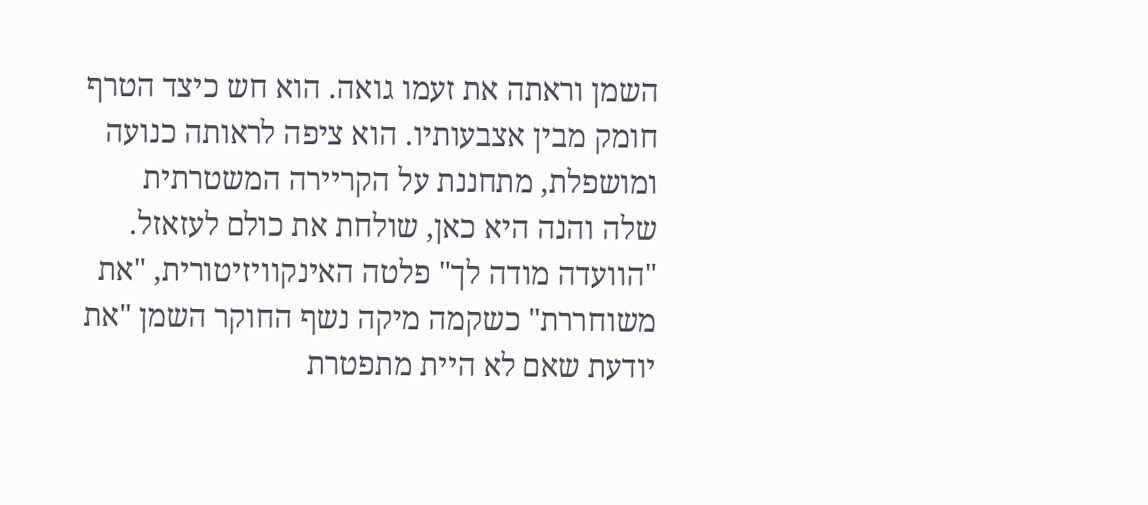השמן וראתה את זעמו גואה. הוא חש כיצד הטרף חומק מבין אצבעותיו. הוא ציפה לראותה כנועה ומושפלת, מתחננת על הקריירה המשטרתית שלה והנה היא כאן, שולחת את כולם לעזאזל. "הוועדה מודה לך" פלטה האינקוויזיטורית, "את משוחררת" כשקמה מיקה נשף החוקר השמן "את יודעת שאם לא היית מתפטרת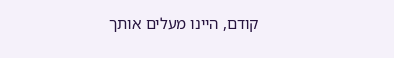קודם, היינו מעלים אותך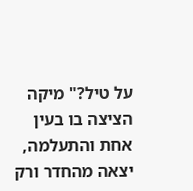על טיל?" מיקה הציצה בו בעין אחת והתעלמה, יצאה מהחדר ורק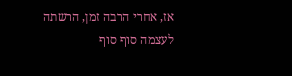אז, אחרי הרבה זמן, הרשתה לעצמה סוף סוף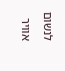לנשום אוויר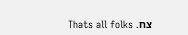צח. Thats all folks